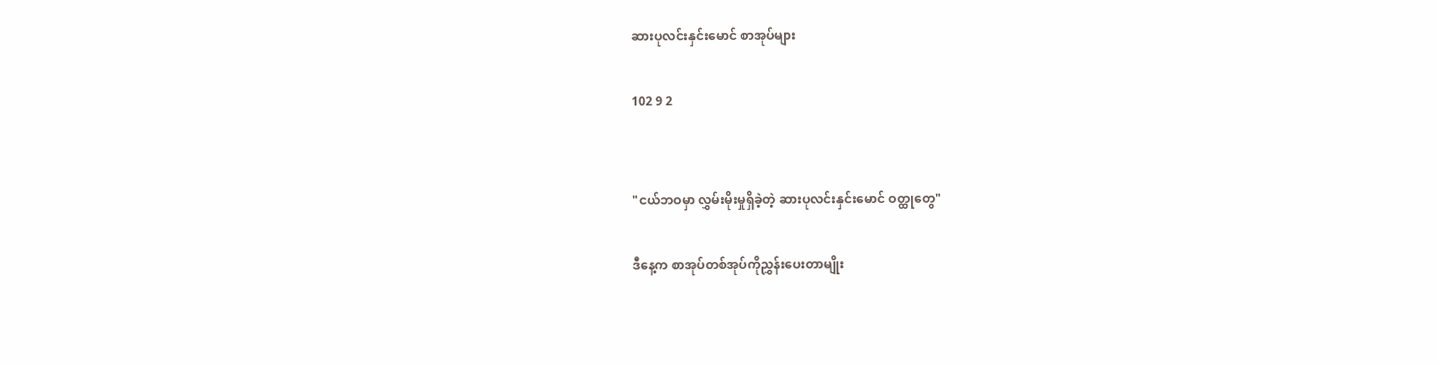ဆားပုလင်းနှင်းမောင် စာအုပ်များ

102 9 2


"ငယ်ဘဝမှာ လွှမ်းမိုးမှုရှိခဲ့တဲ့ ဆားပုလင်းနှင်းမောင် ဝတ္ထုတွေ"

ဒီနေ့က စာအုပ်တစ်အုပ်ကိုညွှန်းပေးတာမျိုး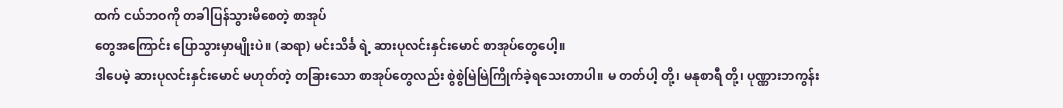ထက် ငယ်ဘဝကို တခါပြန်သွားမိစေတဲ့ စာအုပ်
တွေအကြောင်း ပြောသွားမှာမျိုးပဲ။ (ဆရာ) မင်းသိင်္ခ ရဲ့ ဆားပုလင်းနှင်းမောင် စာအုပ်တွေပေါ့။
ဒါပေမဲ့ ဆားပုလင်းနှင်းမောင် မဟုတ်တဲ့ တခြားသော စာအုပ်တွေလည်း စွဲစွဲမြဲမြဲကြိုက်ခဲ့ရသေးတာပါ။ မ တတ်ပါ့ တို့၊ မနုစာရီ တို့၊ ပုဏ္ဏားဘကွန်း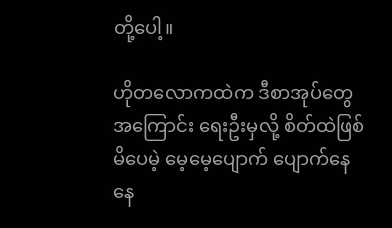တို့ပေါ့။

ဟိုတလောကထဲက ဒီစာအုပ်တွေအကြောင်း ရေးဦးမှလို့ စိတ်ထဲဖြစ်မိပေမဲ့ မေ့မေ့ပျောက် ပျောက်နေနေ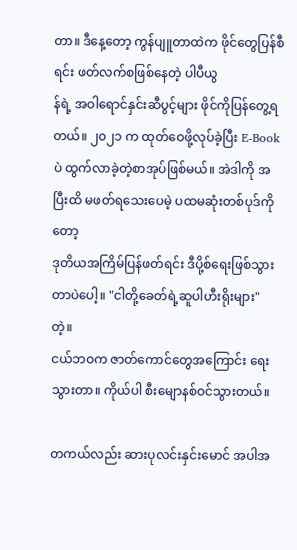တာ။ ဒီနေ့တော့ ကွန်ပျူတာထဲက ဖိုင်တွေပြန်စီရင်း ဖတ်လက်စဖြစ်နေတဲ့ ပါပီယွ
န်ရဲ့ အဝါရောင်နှင်းဆီပွင့်များ ဖိုင်ကိုပြန်တွေ့ရ
တယ်။ ၂၀၂၁ က ထုတ်ဝေဖို့လုပ်ခဲ့ပြီး E-Book ပဲ ထွက်လာခဲ့တဲ့စာအုပ်ဖြစ်မယ်။ အဲဒါကို အပြီးထိ မဖတ်ရသေးပေမဲ့ ပထမဆုံးတစ်ပုဒ်ကိုတော့
ဒုတိယအကြိမ်ပြန်ဖတ်ရင်း ဒီပို့စ်ရေးဖြစ်သွား
တာပဲပေါ့။ "ငါတို့ခေတ်ရဲ့ဆူပါဟီးရိုးများ" တဲ့။
ငယ်ဘဝက ဇာတ်ကောင်တွေအကြောင်း ရေးသွားတာ။ ကိုယ်ပါ စီးမျောနစ်ဝင်သွားတယ်။

တကယ်လည်း ဆားပုလင်းနှင်းမောင် အပါအ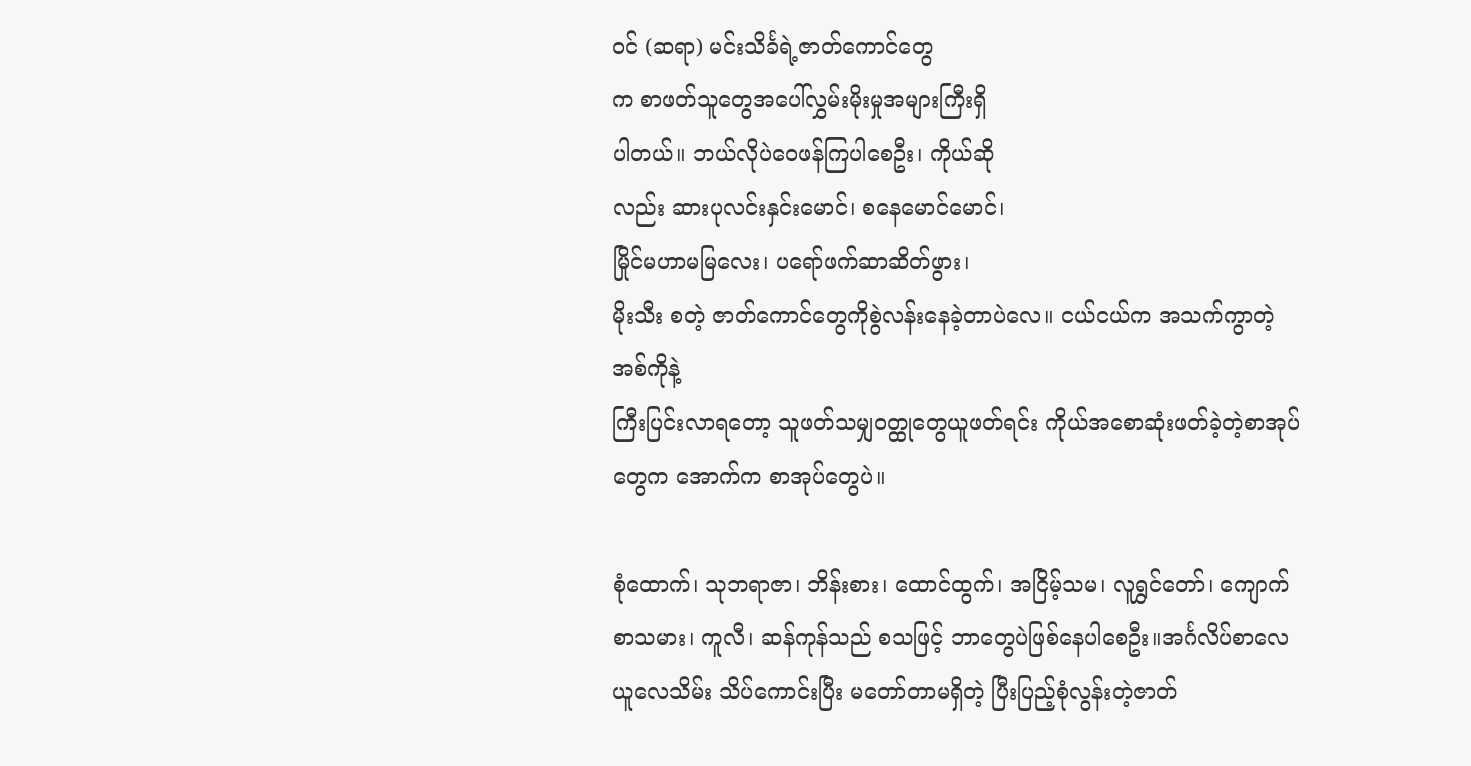ဝင် (ဆရာ) မင်းသိင်္ခရဲ့ဇာတ်ကောင်တွေ
က စာဖတ်သူတွေအပေါ်လွှမ်းမိုးမှုအများကြီးရှိ
ပါတယ်။ ဘယ်လိုပဲဝေဖန်ကြပါစေဦး၊ ကိုယ်ဆို
လည်း ဆားပုလင်းနှင်းမောင်၊ စနေမောင်မောင်၊
မြိုင်မဟာမမြလေး၊ ပရော်ဖက်ဆာဆိတ်ဖွား၊
မိုးသီး စတဲ့ ဇာတ်ကောင်တွေကိုစွဲလန်းနေခဲ့တာပဲလေ။ ငယ်ငယ်က အသက်ကွာတဲ့ အစ်ကိုနဲ့
ကြီးပြင်းလာရတော့ သူဖတ်သမျှဝတ္ထုတွေယူဖတ်ရင်း ကိုယ်အစောဆုံးဖတ်ခဲ့တဲ့စာအုပ်တွေက အောက်က စာအုပ်တွေပဲ။

စုံထောက်၊ သုဘရာဇာ၊ ဘိန်းစား၊ ထောင်ထွက်၊ အငြိမ့်သမ၊ လူရွှင်တော်၊ ကျောက်စာသမား၊ ကူလီ၊ ဆန်ကုန်သည် စသဖြင့် ဘာတွေပဲဖြစ်နေပါစေဦး။အင်္ဂလိပ်စာလေယူလေသိမ်း သိပ်ကောင်းပြီး မတော်တာမရှိတဲ့ ပြီးပြည့်စုံလွန်းတဲ့ဇာတ်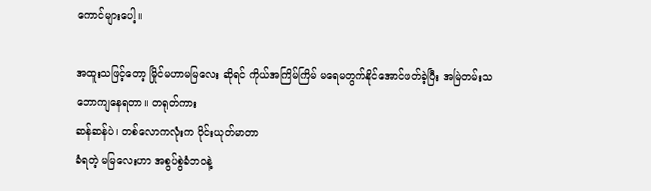ကောင်များပေါ့။

အထူးသဖြင့်တော့ မြိုင်မဟာမမြလေး ဆိုရင် ကိုယ်အကြိမ်ကြိမ် မရေမတွက်နိုင်အောင်ဖတ်ခဲ့ပြီး အမြဲတမ်းသဘောကျနေရတာ။ တရုတ်ကား
ဆန်ဆန်ပဲ၊ တစ်လောကလုံးက ဝိုင်းယုတ်မာတာ
ခံရတဲ့ မမြလေးဟာ အစွပ်စွဲခံဘဝနဲ့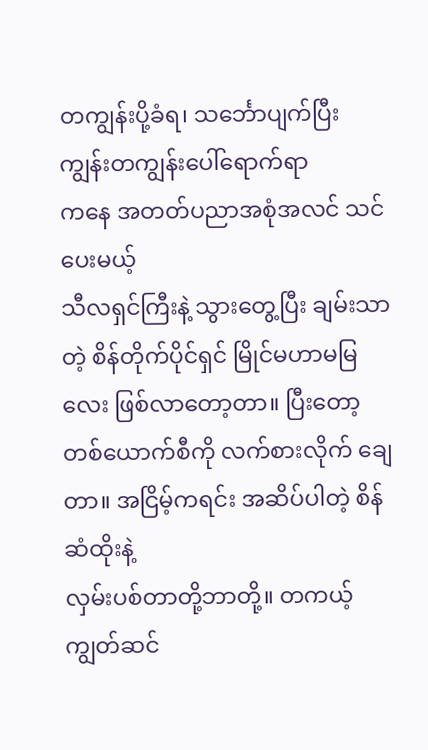တကျွန်းပို့ခံရ၊ သင်္ဘောပျက်ပြီး ကျွန်းတကျွန်းပေါ်ရောက်ရာ
ကနေ အတတ်ပညာအစုံအလင် သင်ပေးမယ့်
သီလရှင်ကြီးနဲ့ သွားတွေ့ပြီး ချမ်းသာတဲ့ စိန်တိုက်ပိုင်ရှင် မြိုင်မဟာမမြလေး ဖြစ်လာတော့တာ။ ပြီးတော့ တစ်ယောက်စီကို လက်စားလိုက် ချေတာ။ အငြိမ့်ကရင်း အဆိပ်ပါတဲ့ စိန်ဆံထိုးနဲ့
လှမ်းပစ်တာတို့ဘာတို့။ တကယ့်ကျွတ်ဆင်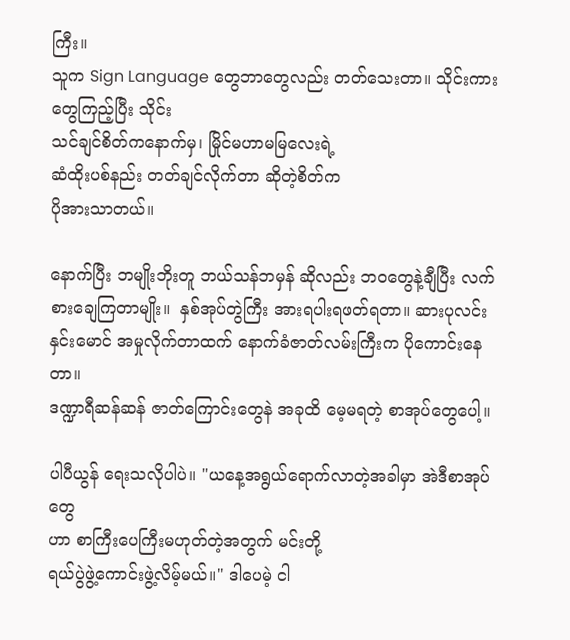ကြီး။
သူက Sign Language တွေဘာတွေလည်း တတ်သေးတာ။ သိုင်းကားတွေကြည့်ပြီး သိုင်း
သင်ချင်စိတ်ကနောက်မှ၊ မြိုင်မဟာမမြလေးရဲ့
ဆံထိုးပစ်နည်း တတ်ချင်လိုက်တာ ဆိုတဲ့စိတ်က
ပိုအားသာတယ်။

နောက်ပြီး ဘမျိုးဘိုးတူ ဘယ်သန်ဘမှန် ဆိုလည်း ဘဝတွေနဲ့ချီပြီး လက်စားချေကြတာမျိုး။  နှစ်အုပ်တွဲကြီး အားရပါးရဖတ်ရတာ။ ဆားပုလင်းနှင်းမောင် အမှုလိုက်တာထက် နောက်ခံဇာတ်လမ်းကြီးက ပိုကောင်းနေတာ။
ဒဏ္ဍာရီဆန်ဆန် ဇာတ်ကြောင်းတွေနဲ အခုထိ မေ့မရတဲ့ စာအုပ်တွေပေါ့။

ပါပီယွန် ရေးသလိုပါပဲ။ "ယနေ့အရွယ်ရောက်လာတဲ့အခါမှာ အဲဒီစာအုပ်တွေ
ဟာ စာကြီးပေကြီးမဟုတ်တဲ့အတွက် မင်းတို့
ရယ်ပွဲဖွဲ့ကောင်းဖွဲ့လိမ့်မယ်။" ဒါပေမဲ့ ငါ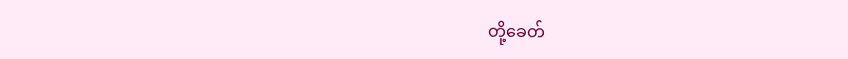တို့ခေတ်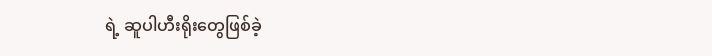ရဲ့ ဆူပါဟီးရိုးတွေဖြစ်ခဲ့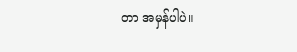တာ အမှန်ပါပဲ။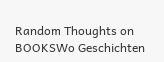Random Thoughts on BOOKSWo Geschichten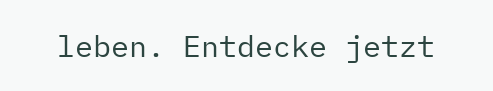leben. Entdecke jetzt